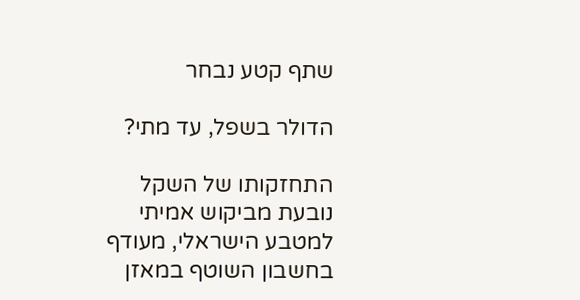שתף קטע נבחר

הדולר בשפל, עד מתי?

התחזקותו של השקל נובעת מביקוש אמיתי למטבע הישראלי, מעודף בחשבון השוטף במאזן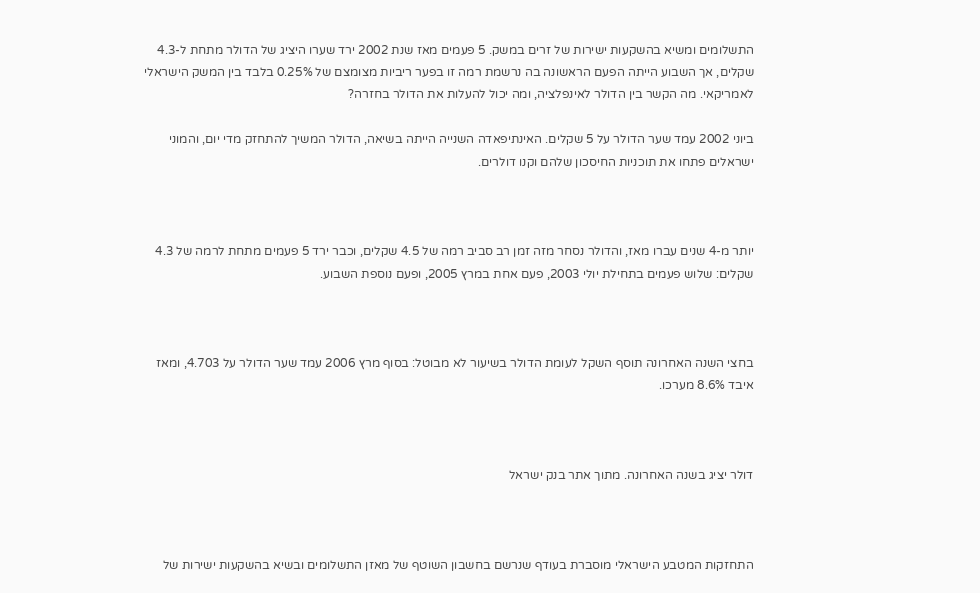התשלומים ומשיא בהשקעות ישירות של זרים במשק. 5 פעמים מאז שנת 2002 ירד שערו היציג של הדולר מתחת ל-4.3 שקלים, אך השבוע הייתה הפעם הראשונה בה נרשמת רמה זו בפער ריביות מצומצם של 0.25% בלבד בין המשק הישראלי לאמריקאי. מה הקשר בין הדולר לאינפלציה, ומה יכול להעלות את הדולר בחזרה?

ביוני 2002 עמד שער הדולר על 5 שקלים. האינתיפאדה השנייה הייתה בשיאה, הדולר המשיך להתחזק מדי יום, והמוני ישראלים פתחו את תוכניות החיסכון שלהם וקנו דולרים.



יותר מ-4 שנים עברו מאז, והדולר נסחר מזה זמן רב סביב רמה של 4.5 שקלים, וכבר ירד 5 פעמים מתחת לרמה של 4.3 שקלים: שלוש פעמים בתחילת יולי 2003, פעם אחת במרץ 2005, ופעם נוספת השבוע.



בחצי השנה האחרונה תוסף השקל לעומת הדולר בשיעור לא מבוטל: בסוף מרץ 2006 עמד שער הדולר על 4.703, ומאז איבד 8.6% מערכו.



דולר יציג בשנה האחרונה. מתוך אתר בנק ישראל



התחזקות המטבע הישראלי מוסברת בעודף שנרשם בחשבון השוטף של מאזן התשלומים ובשיא בהשקעות ישירות של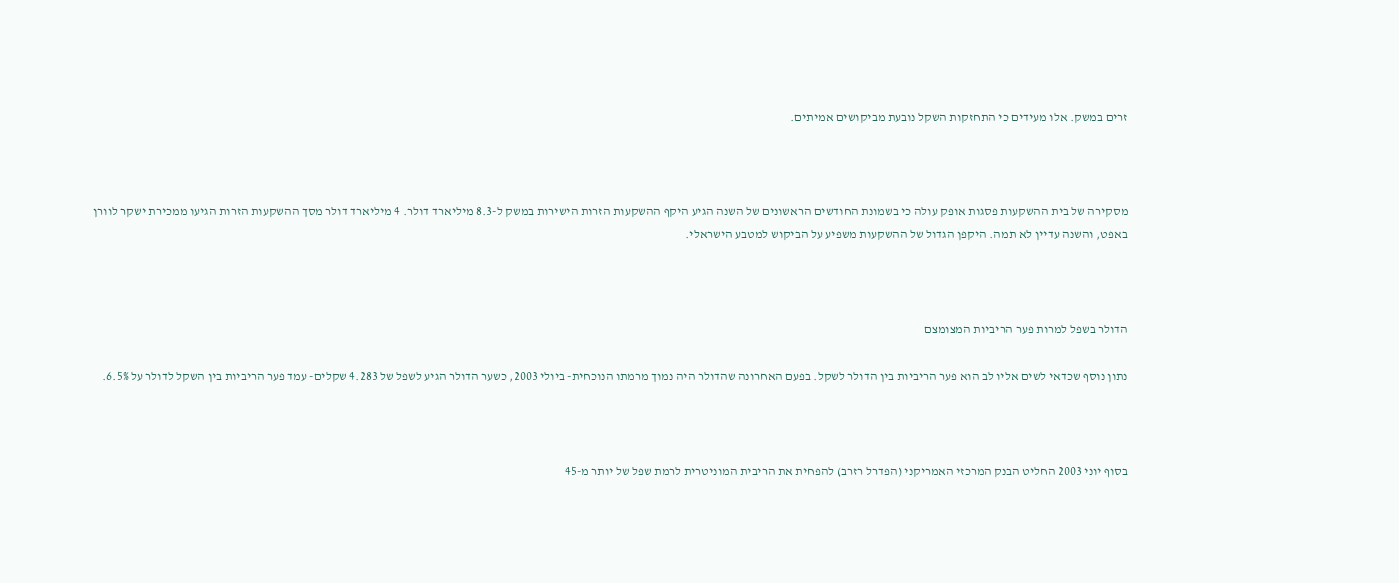זרים במשק. אלו מעידים כי התחזקות השקל נובעת מביקושים אמיתים.



מסקירה של בית ההשקעות פסגות אופק עולה כי בשמונת החודשים הראשונים של השנה הגיע היקף ההשקעות הזרות הישירות במשק ל-8.3 מיליארד דולר. 4 מיליארד דולר מסך ההשקעות הזרות הגיעו ממכירת ישקר לוורן באפט, והשנה עדיין לא תמה. היקפן הגדול של ההשקעות משפיע על הביקוש למטבע הישראלי.



הדולר בשפל למרות פער הריביות המצומצם

נתון נוסף שכדאי לשים אליו לב הוא פער הריביות בין הדולר לשקל. בפעם האחרונה שהדולר היה נמוך מרמתו הנוכחית- ביולי 2003, כשער הדולר הגיע לשפל של 4.283 שקלים- עמד פער הריביות בין השקל לדולר על 6.5%.



בסוף יוני 2003 החליט הבנק המרכזי האמריקני (הפדרל רזרב) להפחית את הריבית המוניטרית לרמת שפל של יותר מ-45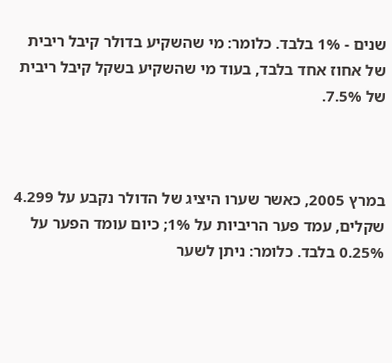שנים - 1% בלבד. כלומר: מי שהשקיע בדולר קיבל ריבית של אחוז אחד בלבד, בעוד מי שהשקיע בשקל קיבל ריבית של 7.5%.



במרץ 2005, כאשר שערו היציג של הדולר נקבע על 4.299 שקלים, עמד פער הריביות על 1%; כיום עומד הפער על 0.25% בלבד. כלומר: ניתן לשער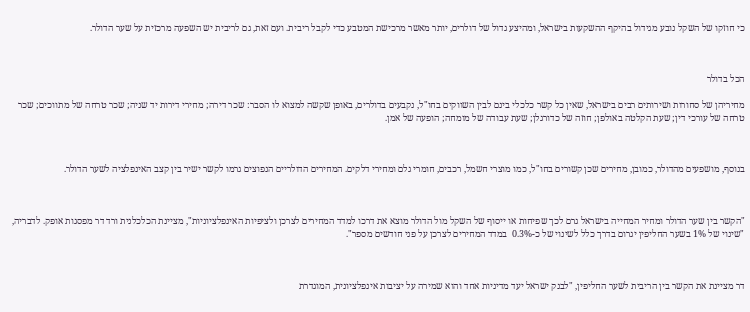כי חוזקו של השקל נובע מגידול בהיקף ההשקעות בישראל, ומהיצע גדול של דולרים, יותר מאשר מרכישת המטבע כדי לקבל ריבית. ועם זאת, גם לריבית יש השפעה מרכזית על שער הדולר.



הכל בדולר

מחיריהן של סחורות ושירותים רבים בישראל, שאין כל קשר כלכלי בינם לבין השווקים בחו"ל, נקבעים בדולרים, באופן שקשה למצוא לו הסבר: שכר דירה; מחירי דירות יד שניה; שכר טרחה של מתווכים; שכר טרחה של עורכי דין; שעת הקלטה באולפן; חוזה של כדורגלן; שעת עבודה של מומחה; הופעה של אמן.



בנוסף, מושפעים מהדולר, כמובן, מחירים שכן קשורים בחו"ל, כמו מוצרי חשמל, רכבים, חומרי גלם ומחירי דלקים. המחירים הדולריים הנפוצים גרמו לקשר ישיר בין קצב האינפלציה לשער הדולר.



"הקשר בין שער הדולר ומחיר המחייה בישראל גרם לכך שפיחות או ייסוף של השקל מול הדולר מוצא את דרכו למדד המחירים לצרכן ולציפיות האינפלציוניות", מציינת הכלכלנית ורד דר מפסגות אופק. לדבריה, "שינוי של 1% בשער החליפין יגרום בדרך כלל לשינוי של כ-0.3%  במדד המחירים לצרכן על פני חודשים מספר".



דר מציינת את הקשר בין הריבית לשער החליפין, "לבנק ישראל יעד מדיניות אחד והוא שמירה על יציבות אינפלציונית, המוגדרת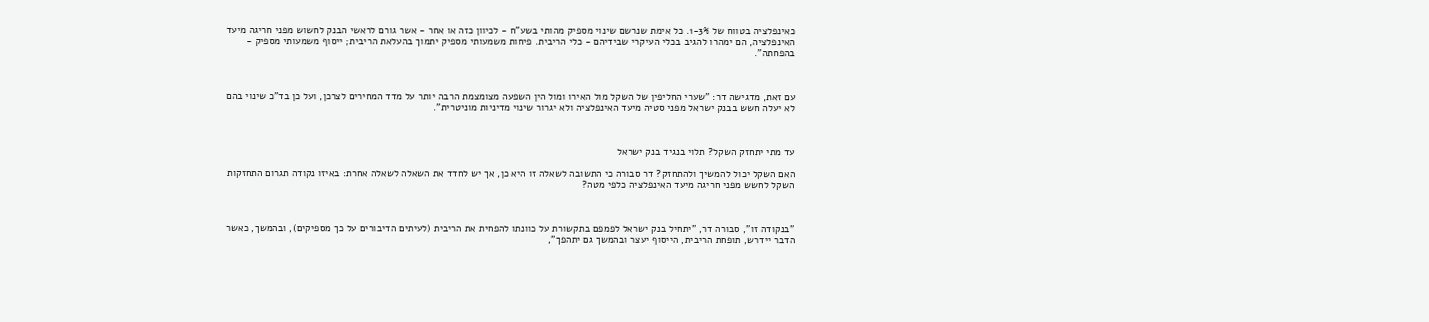כאינפלציה בטווח של 1-3%. כל אימת שנרשם שינוי מספיק מהותי בשע"ח - לכיוון כזה או אחר - אשר גורם לראשי הבנק לחשוש מפני חריגה מיעד האינפלציה, הם ימהרו להגיב בכלי העיקרי שבידיהם - כלי הריבית. פיחות משמעותי מספיק יתמוך בהעלאת הריבית; ייסוף משמעותי מספיק - בהפחתה".



עם זאת, מדגישה דר: "שערי החליפין של השקל מול האירו ומול הין השפעה מצומצמת הרבה יותר על מדד המחירים לצרכן, ועל כן בד"כ שינוי בהם לא יעלה חשש בבנק ישראל מפני סטיה מיעד האינפלציה ולא יגרור שינוי מדיניות מוניטרית".



עד מתי יתחזק השקל? תלוי בנגיד בנק ישראל

האם השקל יכול להמשיך ולהתחזק? דר סבורה כי התשובה לשאלה זו היא כן, אך יש לחדד את השאלה לשאלה אחרת: באיזו נקודה תגרום התחזקות השקל לחשש מפני חריגה מיעד האינפלציה כלפי מטה?



"בנקודה זו", סבורה דר, "יתחיל בנק ישראל לפמפם בתקשורת על כוונתו להפחית את הריבית (לעיתים הדיבורים על כך מספיקים), ובהמשך, כאשר הדבר יידרש, תופחת הריבית, הייסוף יעצר ובהמשך גם יתהפך",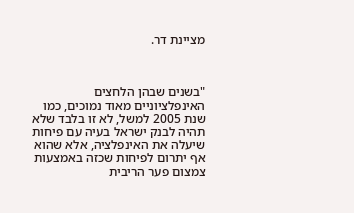מציינת דר.



"בשנים שבהן הלחצים האינפלציוניים מאוד נמוכים, כמו שנת 2005 למשל, לא זו בלבד שלא תהיה לבנק ישראל בעיה עם פיחות שיעלה את האינפלציה, אלא שהוא אף יתרום לפיחות שכזה באמצעות צמצום פער הריבית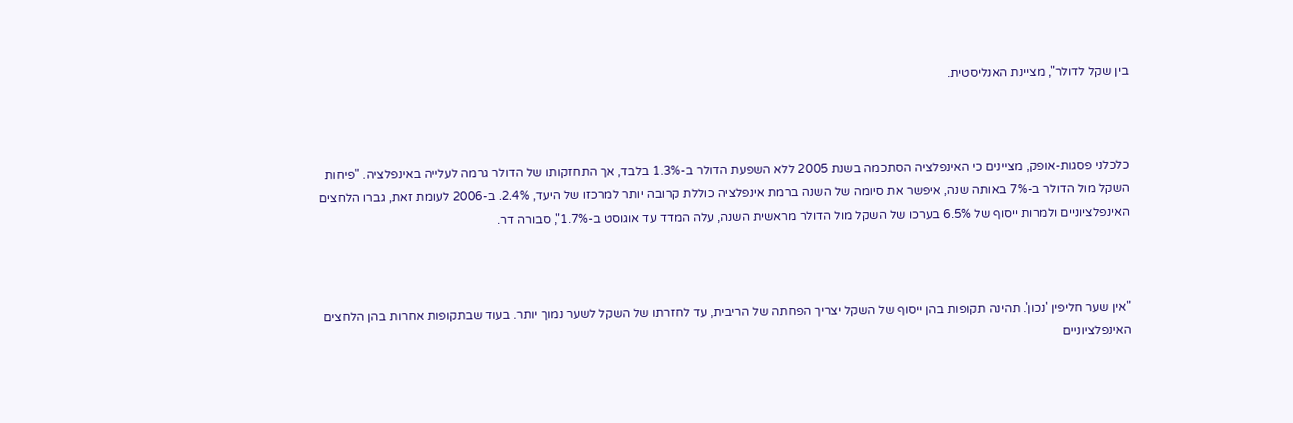בין שקל לדולר", מציינת האנליסטית.



כלכלני פסגות-אופק, מציינים כי האינפלציה הסתכמה בשנת 2005 ללא השפעת הדולר ב-1.3% בלבד, אך התחזקותו של הדולר גרמה לעלייה באינפלציה. "פיחות השקל מול הדולר ב-7% באותה שנה, איפשר את סיומה של השנה ברמת אינפלציה כוללת קרובה יותר למרכזו של היעד, 2.4%. ב-2006 לעומת זאת, גברו הלחצים האינפלציוניים ולמרות ייסוף של 6.5% בערכו של השקל מול הדולר מראשית השנה, עלה המדד עד אוגוסט ב-1.7%", סבורה דר.



"אין שער חליפין 'נכון'. תהינה תקופות בהן ייסוף של השקל יצריך הפחתה של הריבית, עד לחזרתו של השקל לשער נמוך יותר. בעוד שבתקופות אחרות בהן הלחצים האינפלציוניים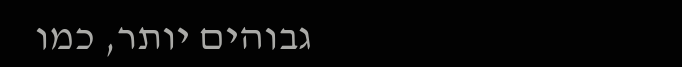גבוהים יותר, כמו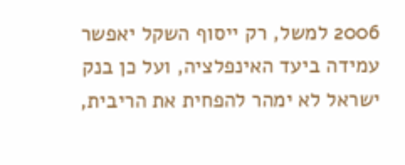2006 למשל, רק ייסוף השקל יאפשר עמידה ביעד האינפלציה, ועל כן בנק ישראל לא ימהר להפחית את הריבית,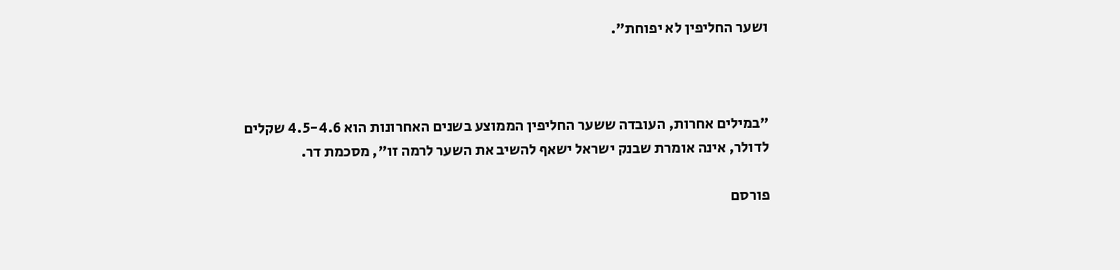ושער החליפין לא יפוחת".



"במילים אחרות, העובדה ששער החליפין הממוצע בשנים האחרונות הוא 4.5-4.6 שקלים לדולר, אינה אומרת שבנק ישראל ישאף להשיב את השער לרמה זו", מסכמת דר.

פורסם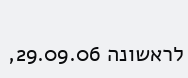לראשונה 29.09.06,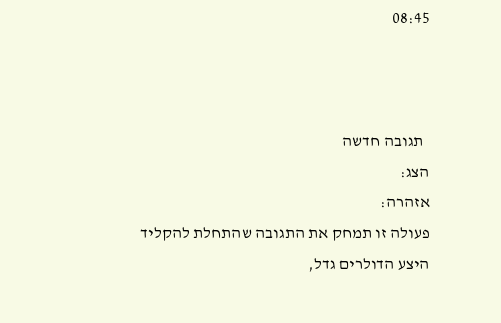08:45



  תגובה חדשה
הצג:
אזהרה:
פעולה זו תמחק את התגובה שהתחלת להקליד
היצע הדולרים גדל,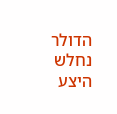הדולר נחלש
היצע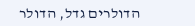הדולרים גדל, הדולר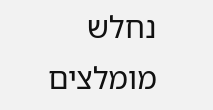נחלש
מומלצים